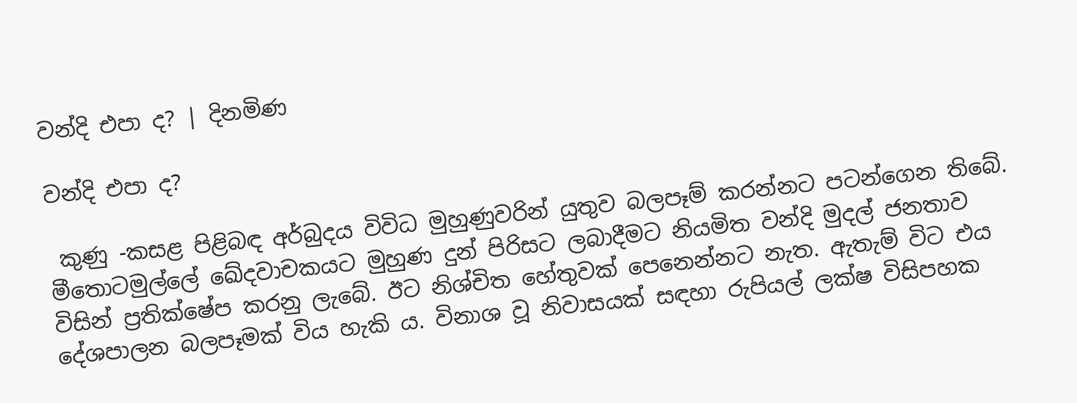වන්දි එපා ද? | දිනමිණ

වන්දි එපා ද?

 කුණු -කසළ පිළිබඳ අර්බුදය විවිධ මුහුණුවරින් යුතුව බලපෑම් කරන්නට පටන්ගෙන තිබේ. මීතොටමුල්ලේ ඛේදවාචකයට මුහුණ දුන් පිරිසට ලබාදීමට නියමිත වන්දි මුදල් ජනතාව විසින් ප්‍රතික්ෂේප කරනු ලැබේ. ඊට නිශ්චිත හේතුවක් පෙනෙන්නට නැත. ඇතැම් විට එය දේශපාලන බලපෑමක් විය හැකි ය. විනාශ වූ නිවාසයක් සඳහා රුපියල් ලක්ෂ විසිපහක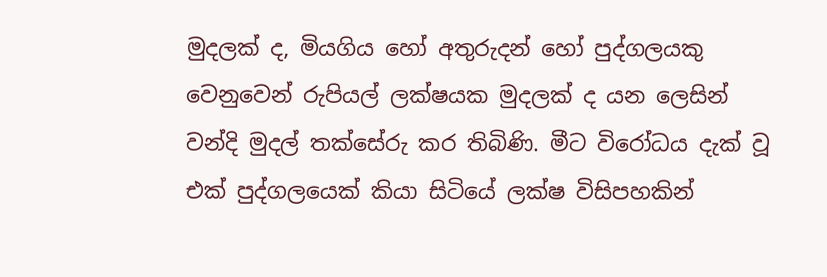මුදලක් ද, මියගිය හෝ අතුරුදන් හෝ පුද්ගලයකු වෙනුවෙන් රුපියල් ලක්ෂයක මුදලක් ද යන ලෙසින් වන්දි මුදල් තක්සේරු කර තිබිණි. මීට විරෝධය දැක් වූ එක් පුද්ගලයෙක් කියා සිටියේ ලක්ෂ විසිපහකින්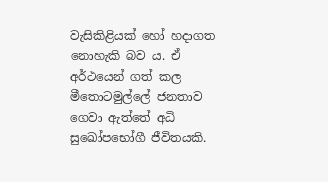වැසිකිළියක් හෝ හදාගත නොහැකි බව ය. ඒ අර්ථයෙන් ගත් කල මීතොටමුල්ලේ ජනතාව ගෙවා ඇත්තේ අධි සුඛෝපභෝගී ජීවිතයකි.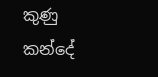කුණු කන්දේ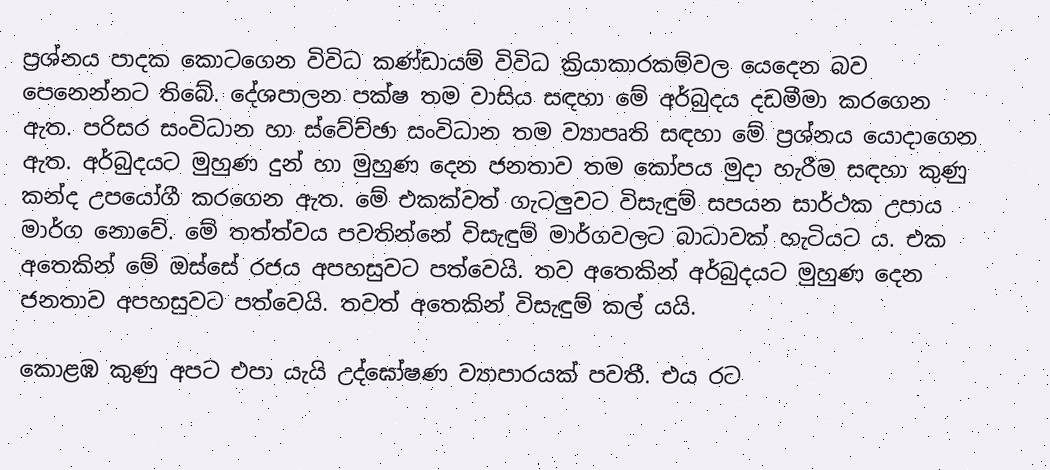ප්‍රශ්නය පාදක කොටගෙන විවිධ කණ්ඩායම් විවිධ ක්‍රියාකාරකම්වල යෙදෙන බව පෙනෙන්නට තිබේ. දේශපාලන පක්ෂ තම වාසිය සඳහා මේ අර්බුදය දඩමීමා කරගෙන ඇත. පරිසර සංවිධාන හා ස්වේච්ඡා සංවිධාන තම ව්‍යාපෘති සඳහා මේ ප්‍රශ්නය යොදාගෙන ඇත. අර්බුදයට මුහුණ දුන් හා මුහුණ දෙන ජනතාව තම කෝපය මුදා හැරීම සඳහා කුණු කන්ද උපයෝගී කරගෙන ඇත. මේ එකක්වත් ගැටලුවට විසැඳුම් සපයන සාර්ථක උපාය මාර්ග නොවේ. මේ තත්ත්වය පවතින්නේ විසැඳුම් මාර්ගවලට බාධාවක් හැටියට ය. එක අතෙකින් මේ ඔස්සේ රජය අපහසුවට පත්වෙයි. තව අතෙකින් අර්බුදයට මුහුණ දෙන ජනතාව අපහසුවට පත්වෙයි. තවත් අතෙකින් විසැඳුම් කල් යයි.

කොළඹ කුණු අපට එපා යැයි උද්ඝෝෂණ ව්‍යාපාරයක් පවතී. එය රට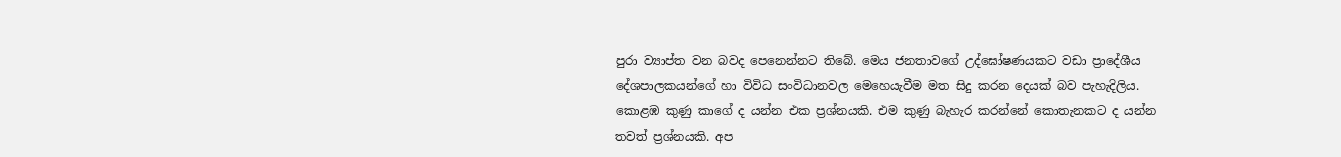පුරා ව්‍යාප්ත වන බවද පෙනෙන්නට තිබේ. මෙය ජනතාවගේ උද්ඝෝෂණයකට වඩා ප්‍රාදේශීය දේශපාලකයන්ගේ හා විවිධ සංවිධානවල මෙහෙයැවීම මත සිදු කරන දෙයක් බව පැහැදිලිය. කොළඹ කුණු කාගේ ද යන්න එක ප්‍රශ්නයකි. එම කුණු බැහැර කරන්නේ කොතැනකට ද යන්න තවත් ප්‍රශ්නයකි. අප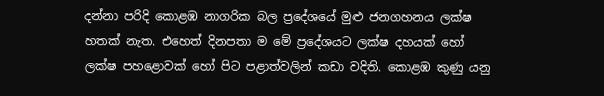දන්නා පරිදි කොළඹ නාගරික බල ප්‍රදේශයේ මුළු ජනගහනය ලක්ෂ හතක් නැත. එහෙත් දිනපතා ම මේ ප්‍රදේශයට ලක්ෂ දහයක් හෝ ලක්ෂ පහළොවක් හෝ පිට පළාත්වලින් කඩා වදිති. කොළඹ කුණු යනු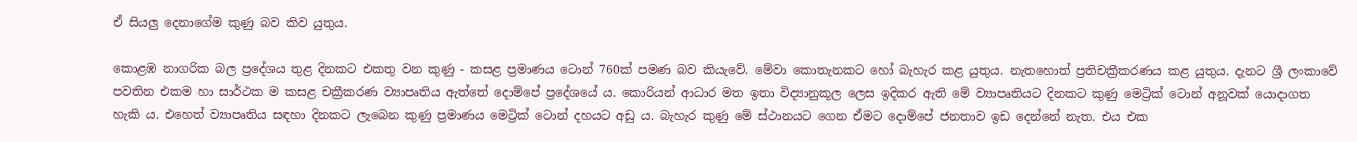ඒ සියලු දෙනාගේම කුණු බව කිව යුතුය.

කොළඹ නාගරික බල ප්‍රදේශය තුළ දිනකට එකතු වන කුණු - කසළ ප්‍රමාණය ටොන් 760ක් පමණ බව කියැවේ. මේවා කොතැනකට හෝ බැහැර කළ යුතුය. නැතහොත් ප්‍රතිචක්‍රීකරණය කළ යුතුය. දැනට ශ්‍රී ලංකාවේ පවතින එකම හා සාර්ථක ම කසළ චක්‍රීකරණ ව්‍යාපෘතිය ඇත්තේ දොම්පේ ප්‍රදේශයේ ය. කොරියන් ආධාර මත ඉතා විද්‍යානුකූල ලෙස ඉදිකර ඇති මේ ව්‍යාපෘතියට දිනකට කුණු මෙට්‍රික් ටොන් අනූවක් යොදාගත හැකි ය. එහෙත් ව්‍යාපෘතිය සඳහා දිනකට ලැබෙන කුණු ප්‍රමාණය මෙට්‍රික් ටොන් දහයට අඩු ය. බැහැර කුණු මේ ස්ථානයට ගෙන ඒමට දොම්පේ ජනතාව ඉඩ දෙන්නේ නැත. එය එක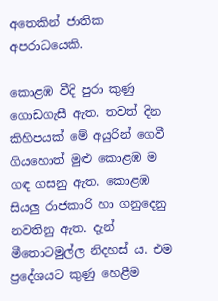අතෙකින් ජාතික අපරාධයෙකි.

කොළඹ වීදි පුරා කුණු ගොඩගැසී ඇත. තවත් දින කිහිපයක් මේ අයුරින් ගෙවී ගියහොත් මුළු කොළඹ ම ගඳ ගසනු ඇත. කොළඹ සියලු රාජකාරි හා ගනුදෙනු නවතිනු ඇත. දැන් මීතොටමුල්ල නිදහස් ය. එම ප්‍රදේශයට කුණු හෙළීම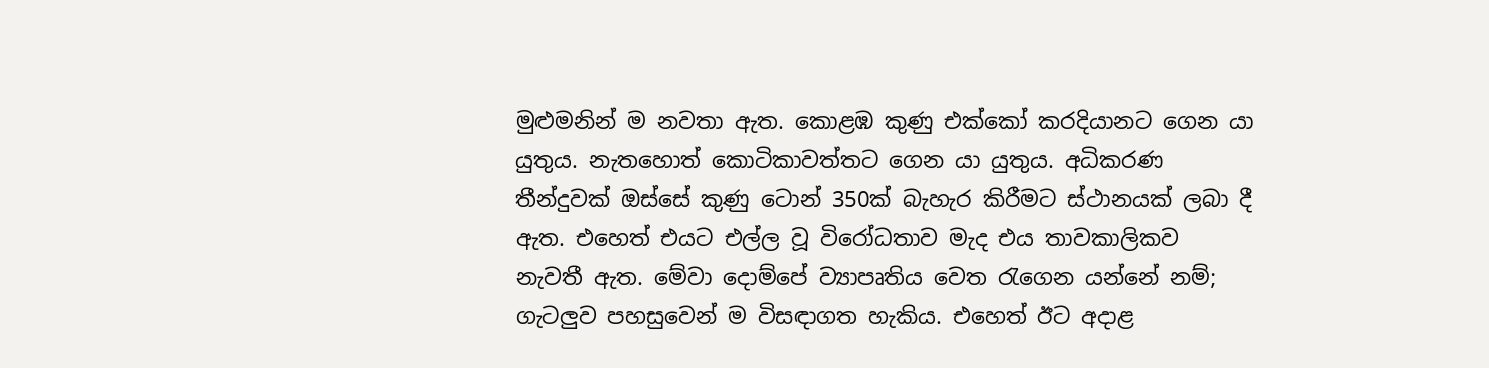මුළුමනින් ම නවතා ඇත. කොළඹ කුණු එක්කෝ කරදියානට ගෙන යා යුතුය. නැතහොත් කොටිකාවත්තට ගෙන යා යුතුය. අධිකරණ තීන්දුවක් ඔස්සේ කුණු ටොන් 350ක් බැහැර කිරීමට ස්ථානයක් ලබා දී ඇත. එහෙත් එයට එල්ල වූ විරෝධතාව මැද එය තාවකාලිකව නැවතී ඇත. මේවා දොම්පේ ව්‍යාපෘතිය වෙත රැගෙන යන්නේ නම්; ගැටලුව පහසුවෙන් ම විසඳාගත හැකිය. එහෙත් ඊට අදාළ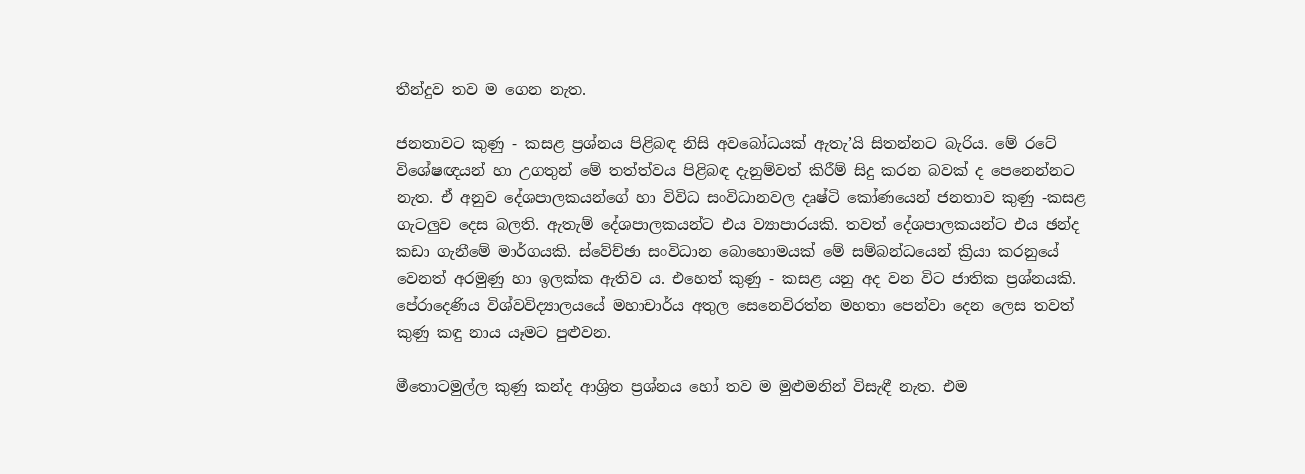තීන්දුව තව ම ගෙන නැත.

ජනතාවට කුණු - කසළ ප්‍රශ්නය පිළිබඳ නිසි අවබෝධයක් ඇතැ’යි සිතන්නට බැරිය. මේ රටේ විශේෂඥයන් හා උගතුන් මේ තත්ත්වය පිළිබඳ දැනුම්වත් කිරීම් සිදු කරන බවක් ද පෙනෙන්නට නැත. ඒ අනුව දේශපාලකයන්ගේ හා විවිධ සංවිධානවල දෘෂ්ටි කෝණයෙන් ජනතාව කුණු -කසළ ගැටලුව දෙස බලති. ඇතැම් දේශපාලකයන්ට එය ව්‍යාපාරයකි. තවත් දේශපාලකයන්ට එය ඡන්ද කඩා ගැනීමේ මාර්ගයකි. ස්වේච්ඡා සංවිධාන බොහොමයක් මේ සම්බන්ධයෙන් ක්‍රියා කරනුයේ වෙනත් අරමුණු හා ඉලක්ක ඇතිව ය. එහෙත් කුණු - කසළ යනු අද වන විට ජාතික ප්‍රශ්නයකි. පේරාදෙණිය විශ්වවිද්‍යාලයයේ මහාචාර්ය අතුල සෙනෙවිරත්න මහතා පෙන්වා දෙන ලෙස තවත් කුණු කඳු නාය යෑමට පුළුවන.

මීතොටමුල්ල කුණු කන්ද ආශ්‍රිත ප්‍රශ්නය හෝ තව ම මුළුමනින් විසැඳී නැත. එම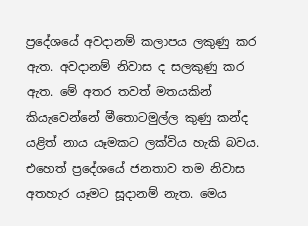ප්‍රදේශයේ අවදානම් කලාපය ලකුණු කර ඇත. අවදානම් නිවාස ද සලකුණු කර ඇත. මේ අතර තවත් මතයකින් කියැවෙන්නේ මීතොටමුල්ල කුණු කන්ද යළිත් නාය යෑමකට ලක්විය හැකි බවය. එහෙත් ප්‍රදේශයේ ජනතාව තම නිවාස අතහැර යෑමට සූදානම් නැත. මෙය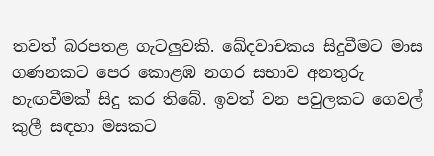තවත් බරපතළ ගැටලුවකි. ඛේදවාචකය සිදුවීමට මාස ගණනකට පෙර කොළඹ නගර සභාව අනතුරු හැඟවීමක් සිදු කර තිබේ. ඉවත් වන පවුලකට ගෙවල් කුලී සඳහා මසකට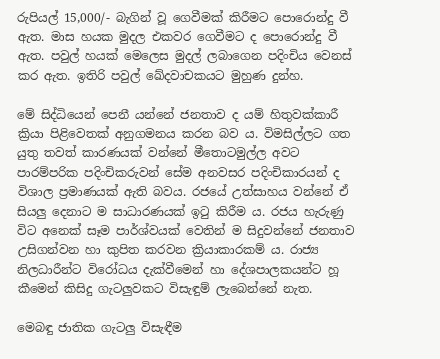රුපියල් 15,000/- බැගින් වූ ගෙවීමක් කිරීමට පොරොන්දු වී ඇත. මාස හයක මුදල එකවර ගෙවීමට ද පොරොන්දු වී ඇත. පවුල් හයක් මෙලෙස මුදල් ලබාගෙන පදිංචිය වෙනස් කර ඇත. ඉතිරි පවුල් ඛේදවාචකයට මුහුණ දුන්හ.

මේ සිද්ධියෙන් පෙනී යන්නේ ජනතාව ද යම් හිතුවක්කාරී ක්‍රියා පිළිවෙතක් අනුගමනය කරන බව ය. විමසිල්ලට ගත යුතු තවත් කාරණයක් වන්නේ මීතොටමුල්ල අවට පාරම්පරික පදිංචිකරුවන් සේම අනවසර පදිංචිකාරයන් ද විශාල ප්‍රමාණයක් ඇති බවය. රජයේ උත්සාහය වන්නේ ඒ සියලු දෙනාට ම සාධාරණයක් ඉටු කිරීම ය. රජය හැරුණු විට අනෙක් සෑම පාර්ශ්වයක් වෙතින් ම සිදුවන්නේ ජනතාව උසිගන්වන හා කුපිත කරවන ක්‍රියාකාරකම් ය. රාජ්‍ය නිලධාරීන්ට විරෝධය දැක්වීමෙන් හා දේශපාලකයන්ට හූ කීමෙන් කිසිදු ගැටලුවකට විසැඳුම් ලැබෙන්නේ නැත.

මෙබඳු ජාතික ගැටලු විසැඳීම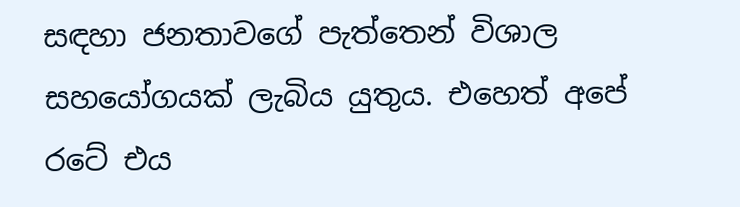සඳහා ජනතාවගේ පැත්තෙන් විශාල සහයෝගයක් ලැබිය යුතුය. එහෙත් අපේ රටේ එය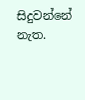සිදුවන්නේ නැත.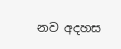නව අදහස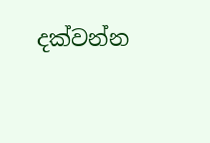දක්වන්න